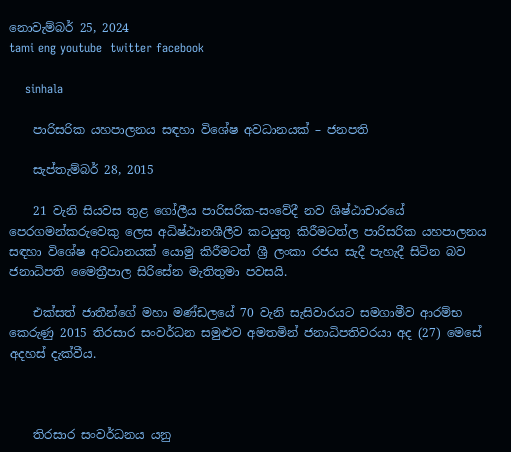නොවැම්බර් 25, 2024
tami eng youtube  twitter facebook

    sinhala

    පාරිසරික යහපාලනය සඳහා විශේෂ අවධානයක් – ජනපති

    සැප්තැම්බර් 28, 2015

    21 වැනි සියවස තුළ ගෝලීය පාරිසරික-සංවේදී නව ශිෂ්ඨාචාරයේ පෙරගමන්කරුවෙකු ලෙස අධිෂ්ඨානශීලීව කටයුතු කිරීමටත්ල පාරිසරික යහපාලනය සඳහා විශේෂ අවධානයක් යොමු කිරීමටත් ශ්‍රී ලංකා රජය සැදී පැහැදී සිටින බව ජනාධිපති මෛත්‍රීපාල සිරිසේන මැතිතුමා පවසයි.

    එක්සත් ජාතීන්ගේ මහා මණ්ඩලයේ 70 වැනි සැසිවාරයට සමගාමීව ආරම්භ කෙරුණු 2015 තිරසාර සංවර්ධන සමුළුව අමතමින් ජනාධිපතිවරයා අද (27) මෙසේ අදහස් දැක්වීය.



    තිරසාර සංවර්ධනය යනු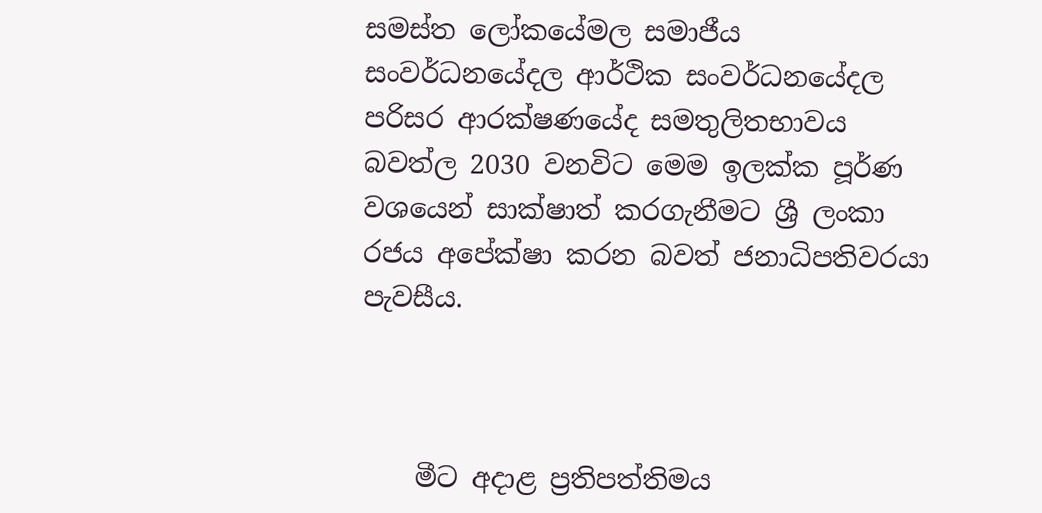සමස්ත ලෝකයේමල සමාජීය සංවර්ධනයේදල ආර්ථික සංවර්ධනයේදල පරිසර ආරක්ෂණයේද සමතුලිතභාවය බවත්ල 2030 වනවිට මෙම ඉලක්ක පූර්ණ වශයෙන් සාක්ෂාත් කරගැනීමට ශ්‍රී ලංකා රජය අපේක්ෂා කරන බවත් ජනාධිපතිවරයා පැවසීය.



    මීට අදාළ ප්‍රතිපත්තිමය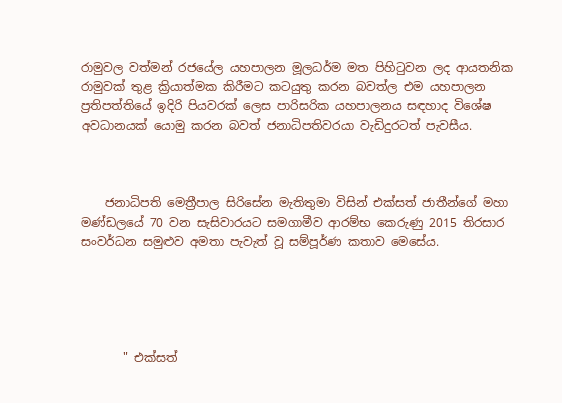රාමුවල වත්මන් රජයේල යහපාලන මූලධර්ම මත පිහිටුවන ලද ආයතනික රාමුවක් තුළ ක්‍රියාත්මක කිරීමට කටයුතු කරන බවත්ල එම යහපාලන ප්‍රතිපත්තියේ ඉදිරි පියවරක් ලෙස පාරිසරික යහපාලනය සඳහාද විශේෂ අවධානයක් යොමු කරන බවත් ජනාධිපතිවරයා වැඩිදුරටත් පැවසීය.



    ජනාධිපති මෙත්‍රීපාල සිරිසේන මැතිතුමා විසින් එක්සත් ජාතීන්ගේ මහා මණ්ඩලයේ 70 වන සැසිවාරයට සමගාමීව ආරම්භ කෙරුණු 2015 තිරසාර සංවර්ධන සමුළුව අමතා පැවැත් වූ සම්පූර්ණ කතාව මෙසේය‍.





       " එක්සත්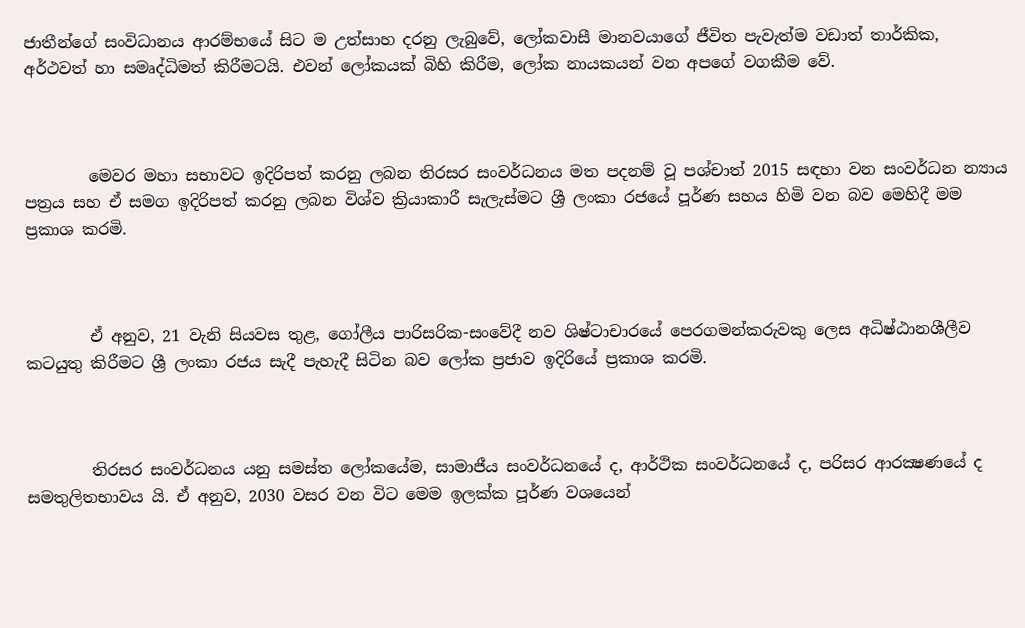ජාතීන්ගේ සංවිධානය ආරම්භයේ සිට ම උත්සාහ දරනු ලැබුවේ, ලෝකවාසී මානවයාගේ ජීවිත පැවැත්ම වඩාත් තාර්කික, අර්ථවත් හා සමෘද්ධිමත් කිරීමටයි. එවන් ලෝකයක් බිහි කිරීම, ලෝක නායකයන් වන අපගේ වගකීම වේ.



        මෙවර මහා සභාවට ඉදිරිපත් කරනු ලබන තිරසර සංවර්ධනය මත පදනම් වූ පශ්චාත් 2015 සඳහා වන සංවර්ධන න්‍යාය පත්‍රය සහ ඒ සමග ඉදිරිපත් කරනු ලබන විශ්ව ක්‍රියාකාරී සැලැස්මට ශ්‍රී ලංකා රජයේ පූර්ණ සහය හිමි වන බව මෙහිදී මම ප්‍රකාශ කරමි.



        ඒ අනුව, 21 වැනි සියවස තුළ, ගෝලීය පාරිසරික-සංවේදී නව ශිෂ්ටාචාරයේ පෙරගමන්කරුවකු ලෙස අධිෂ්ඨානශීලීව කටයුතු කිරීමට ශ්‍රී ලංකා රජය සැදී පැහැදී සිටින බව ලෝක ප්‍රජාව ඉදිරියේ ප්‍රකාශ කරමි.



        තිරසර සංවර්ධනය යනු සමස්ත ලෝකයේම, සාමාජීය සංවර්ධනයේ ද, ආර්ථික සංවර්ධනයේ ද, පරිසර ආරක්‍ෂණයේ ද සමතුලිතභාවය යි. ඒ අනුව, 2030 වසර වන විට මෙම ඉලක්ක පූර්ණ වශයෙන්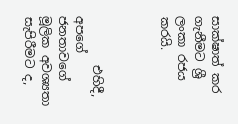සාක්ෂාත් කර ගැනීමට ශ්‍රී ලංකා රජය කරයි.



        එහිදී, අපගේ ජනතාවගේ මූලික අවශ්‍යතා සැපිරීමට ද,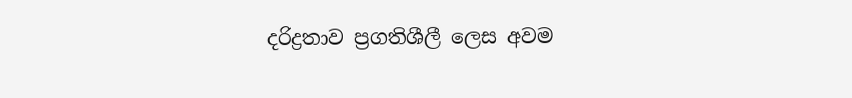දරිද්‍රතාව ප්‍රගතිශීලී ලෙස අවම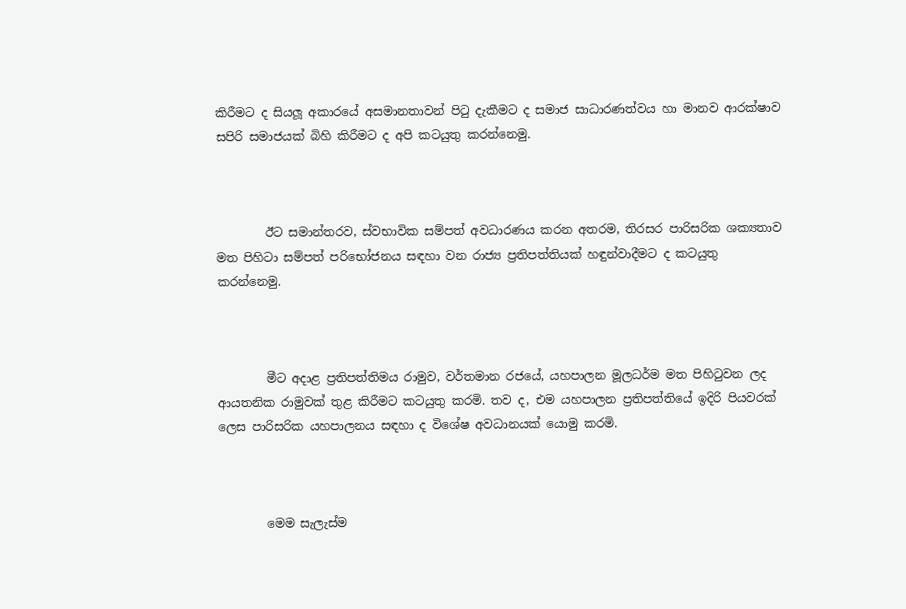කිරීමට ද සියලූ අකාරයේ අසමානතාවන් පිටු දැකීමට ද සමාජ සාධාරණත්වය හා මානව ආරක්ෂාව සපිරි සමාජයක් බිහි කිරීමට ද අපි කටයුතු කරන්නෙමු.



        ඊට සමාන්තරව, ස්වභාවික සම්පත් අවධාරණය කරන අතරම, තිරසර පාරිසරික ශක්‍යතාව මත පිහිටා සම්පත් පරිභෝජනය සඳහා වන රාජ්‍ය ප්‍රතිපත්තියක් හඳුන්වාදීමට ද කටයුතු කරන්නෙමු.



        මීට අදාළ ප්‍රතිපත්තිමය රාමුව, වර්තමාන රජයේ, යහපාලන මූලධර්ම මත පිහිටුවන ලද ආයතනික රාමුවක් තුළ කිරීමට කටයුතු කරමි. තව ද, එම යහපාලන ප්‍රතිපත්තියේ ඉදිරි පියවරක් ලෙස පාරිසරික යහපාලනය සඳහා ද විශේෂ අවධානයක් යොමු කරමි.



        මෙම සැලැස්ම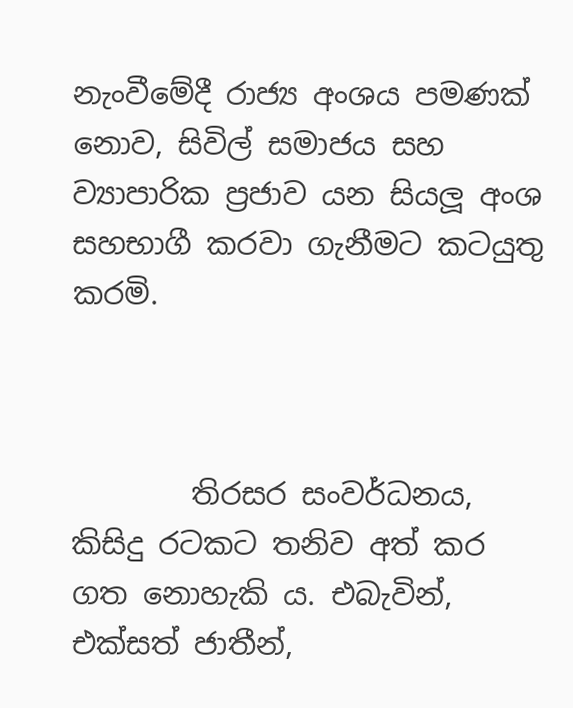නැංවීමේදී රාජ්‍ය අංශය පමණක් නොව, සිවිල් සමාජය සහ ව්‍යාපාරික ප්‍රජාව යන සියලූ අංශ සහභාගී කරවා ගැනීමට කටයුතු කරමි.



        තිරසර සංවර්ධනය, කිසිදු රටකට තනිව අත් කර ගත නොහැකි ය. එබැවින්, එක්සත් ජාතීන්,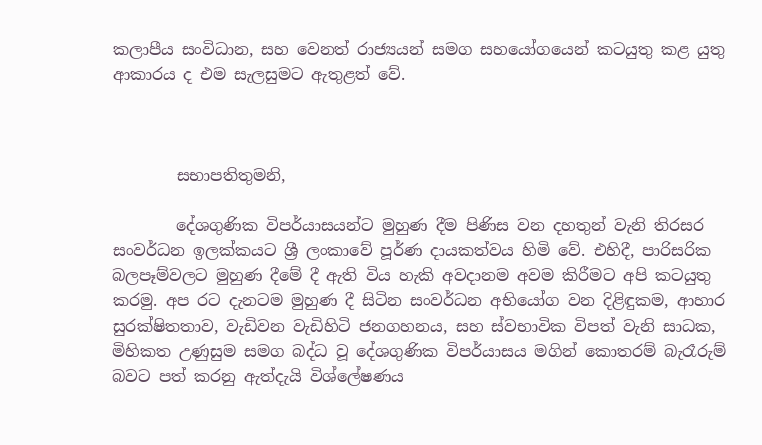කලාපීය සංවිධාන, සහ වෙනත් රාජ්‍යයන් සමග සහයෝගයෙන් කටයුතු කළ යුතු ආකාරය ද එම සැලසුමට ඇතුළත් වේ.



        සභාපතිතුමනි,

        දේශගුණික විපර්යාසයන්ට මුහුණ දීම පිණිස වන දහතුන් වැනි තිරසර සංවර්ධන ඉලක්කයට ශ්‍රී ලංකාවේ පූර්ණ දායකත්වය හිමි වේ. එහිදී, පාරිසරික බලපෑම්වලට මුහුණ දීමේ දී ඇති විය හැකි අවදානම අවම කිරීමට අපි කටයුතු කරමු. අප රට දැනටම මුහුණ දී සිටින සංවර්ධන අභියෝග වන දිළිඳුකම, ආහාර සුරක්ෂිතතාව, වැඩිවන වැඩිහිටි ජනගහනය, සහ ස්වභාවික විපත් වැනි සාධක, මිහිකත උණුසුම සමග බද්ධ වූ දේශගුණික විපර්යාසය මගින් කොතරම් බැරෑරුම් බවට පත් කරනු ඇත්දැයි විශ්ලේෂණය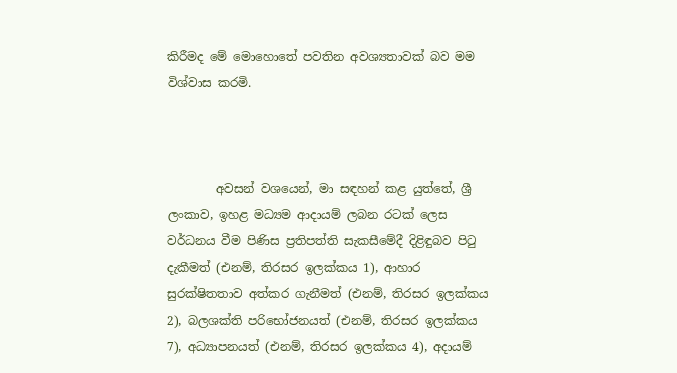කිරීමද මේ මොහොතේ පවතින අවශ්‍යතාවක් බව මම විශ්වාස කරමි.



        අවසන් වශයෙන්, මා සඳහන් කළ යුත්තේ, ශ්‍රී ලංකාව, ඉහළ මධ්‍යම ආදායම් ලබන රටක් ලෙස වර්ධනය වීම පිණිස ප්‍රතිපත්ති සැකසීමේදී දිළිඳුබව පිටු දැකීමත් (එනම්, තිරසර ඉලක්කය 1), ආහාර සුරක්ෂිතතාව අත්කර ගැනීමත් (එනම්, තිරසර ඉලක්කය 2), බලශක්ති පරිභෝජනයත් (එනම්, තිරසර ඉලක්කය 7), අධ්‍යාපනයත් (එනම්, තිරසර ඉලක්කය 4), අදායම්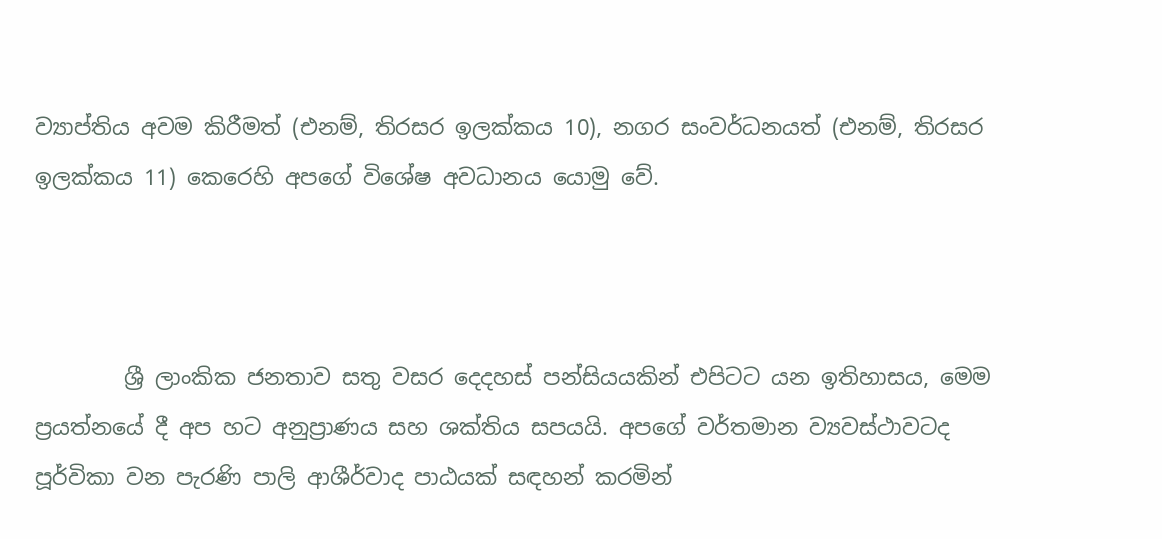ව්‍යාප්තිය අවම කිරීමත් (එනම්, තිරසර ඉලක්කය 10), නගර සංවර්ධනයත් (එනම්, තිරසර ඉලක්කය 11) කෙරෙහි අපගේ විශේෂ අවධානය යොමු වේ.



        ශ්‍රී ලාංකික ජනතාව සතු වසර දෙදහස් පන්සියයකින් එපිටට යන ඉතිහාසය, මෙම ප්‍රයත්නයේ දී අප හට අනුප්‍රාණය සහ ශක්තිය සපයයි. අපගේ වර්තමාන ව්‍යවස්ථාවටද පූර්විකා වන පැරණි පාලි ආශීර්වාද පාඨයක් සඳහන් කරමින්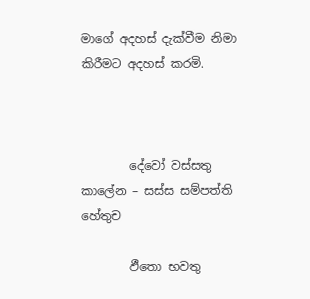මාගේ අදහස් දැක්වීම නිමා කිරීමට අදහස් කරමි.



        දේවෝ වස්සතු කාලේන – සස්ස සම්පත්ති හේතුච

        ඵීතො භවතු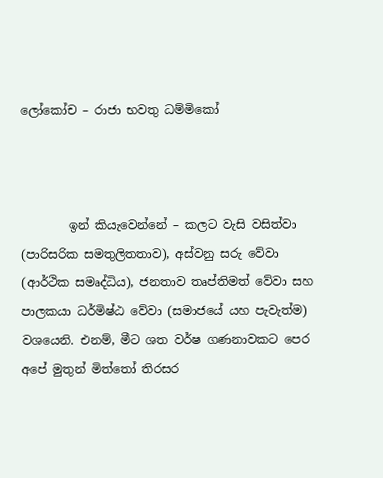ලෝකෝච – රාජා භවතු ධම්මිකෝ



        ඉන් කියැවෙන්නේ – කලට වැසි වසිත්වා (පාරිසරික සමතුලිතතාව), අස්වනු සරු වේවා (ආර්ථික සමෘද්ධිය), ජනතාව තෘප්තිමත් වේවා සහ පාලකයා ධර්මිෂ්ඨ වේවා (සමාජයේ යහ පැවැත්ම) වශයෙනි. එනම්, මීට ශත වර්ෂ ගණනාවකට පෙර අපේ මුතුන් මිත්තෝ තිරසර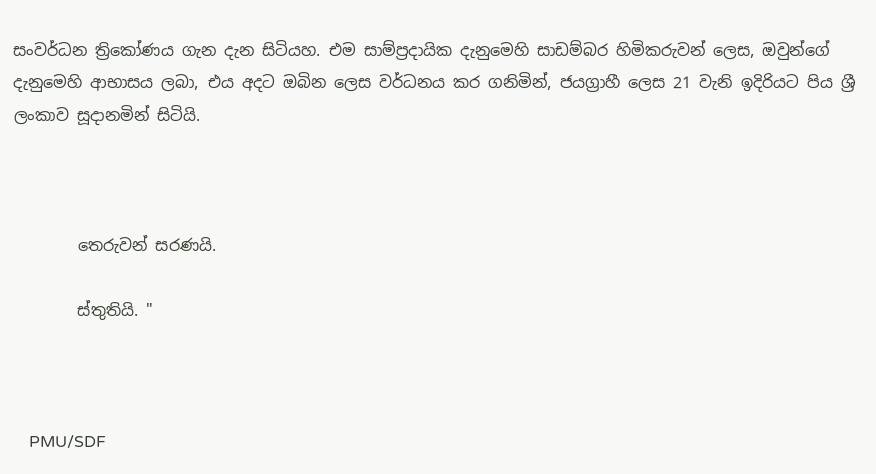සංවර්ධන ත්‍රිකෝණය ගැන දැන සිටියහ. එම සාම්ප්‍රදායික දැනුමෙහි සාඩම්බර හිමිකරුවන් ලෙස, ඔවුන්ගේ දැනුමෙහි ආභාසය ලබා, එය අදට ඔබින ලෙස වර්ධනය කර ගනිමින්, ජයග්‍රාහී ලෙස 21 වැනි ඉදිරියට පිය ශ්‍රී ලංකාව සූදානමින් සිටියි.



        තෙරුවන් සරණයි.

        ස්තුතියි. "



    PMU/SDF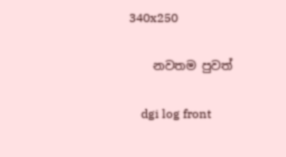340x250

    නවතම පුවත්

    dgi log front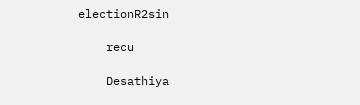electionR2sin

    recu

    Desathiya